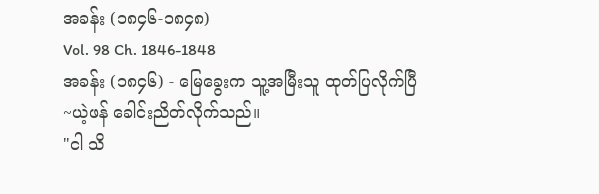အခန်း (၁၈၄၆-၁၈၄၈)
Vol. 98 Ch. 1846-1848
အခန်း (၁၈၄၆) - မြေခွေးက သူ့အမြီးသူ ထုတ်ပြလိုက်ပြီ
~ယဲ့ဖန် ခေါင်းညိတ်လိုက်သည်။
"ငါ သိ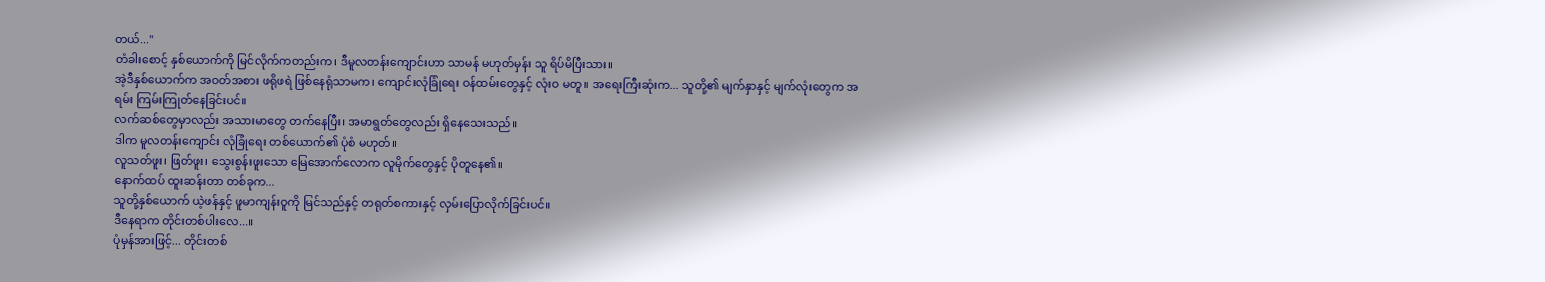တယ်..."
တံခါးစောင့် နှစ်ယောက်ကို မြင်လိုက်ကတည်းက၊ ဒီမူလတန်းကျောင်းဟာ သာမန် မဟုတ်မှန်း သူ ရိပ်မိပြီးသား။
အဲ့ဒီနှစ်ယောက်က အဝတ်အစား ဖရိုဖရဲ ဖြစ်နေရုံသာမက၊ ကျောင်းလုံခြုံရေး ဝန်ထမ်းတွေနှင့် လုံးဝ မတူ။ အရေးကြီးဆုံးက... သူတို့၏ မျက်နှာနှင့် မျက်လုံးတွေက အရမ်း ကြမ်းကြုတ်နေခြင်းပင်။
လက်ဆစ်တွေမှာလည်း အသားမာတွေ တက်နေပြီး၊ အမာရွတ်တွေလည်း ရှိနေသေးသည်။
ဒါက မူလတန်းကျောင်း လုံခြုံရေး တစ်ယောက်၏ ပုံစံ မဟုတ်။
လူသတ်ဖူး၊ ဖြတ်ဖူး၊ သွေးစွန်းဖူးသော မြေအောက်လောက လူမိုက်တွေနှင့် ပိုတူနေ၏။
နောက်ထပ် ထူးဆန်းတာ တစ်ခုက...
သူတို့နှစ်ယောက် ယဲ့ဖန်နှင့် ဖူမာကျန်းဝူကို မြင်သည်နှင့် တရုတ်စကားနှင့် လှမ်းပြောလိုက်ခြင်းပင်။
ဒီနေရာက တိုင်းတစ်ပါးလေ...။
ပုံမှန်အားဖြင့်... တိုင်းတစ်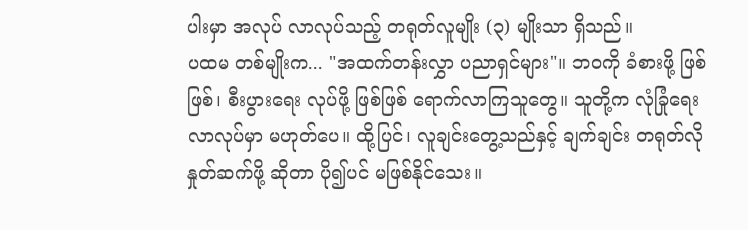ပါးမှာ အလုပ် လာလုပ်သည့် တရုတ်လူမျိုး (၃) မျိုးသာ ရှိသည်။
ပထမ တစ်မျိုးက... "အထက်တန်းလွှာ ပညာရှင်များ"။ ဘဝကို ခံစားဖို့ ဖြစ်ဖြစ်၊ စီးပွားရေး လုပ်ဖို့ ဖြစ်ဖြစ် ရောက်လာကြသူတွေ။ သူတို့က လုံခြုံရေး လာလုပ်မှာ မဟုတ်ပေ။ ထို့ပြင်၊ လူချင်းတွေ့သည်နှင့် ချက်ချင်း တရုတ်လို နှုတ်ဆက်ဖို့ ဆိုတာ ပို၍ပင် မဖြစ်နိုင်သေး။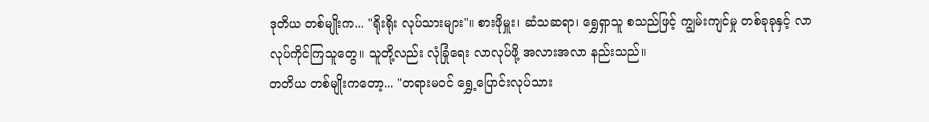ဒုတိယ တစ်မျိုးက... "ရိုးရိုး လုပ်သားများ"။ စားဖိုမှူး၊ ဆံသဆရာ၊ ရွှေရှာသူ စသည်ဖြင့် ကျွမ်းကျင်မှု တစ်ခုခုနှင့် လာလုပ်ကိုင်ကြသူတွေ။ သူတို့လည်း လုံခြုံရေး လာလုပ်ဖို့ အလားအလာ နည်းသည်။
တတိယ တစ်မျိုးကတော့... "တရားမဝင် ရွှေ့ပြောင်းလုပ်သား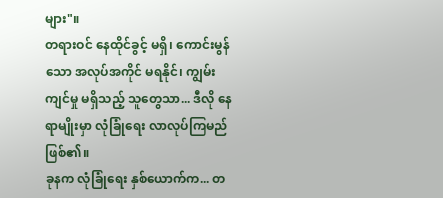များ"။
တရားဝင် နေထိုင်ခွင့် မရှိ၊ ကောင်းမွန်သော အလုပ်အကိုင် မရနိုင်၊ ကျွမ်းကျင်မှု မရှိသည့် သူတွေသာ... ဒီလို နေရာမျိုးမှာ လုံခြုံရေး လာလုပ်ကြမည် ဖြစ်၏။
ခုနက လုံခြုံရေး နှစ်ယောက်က... တ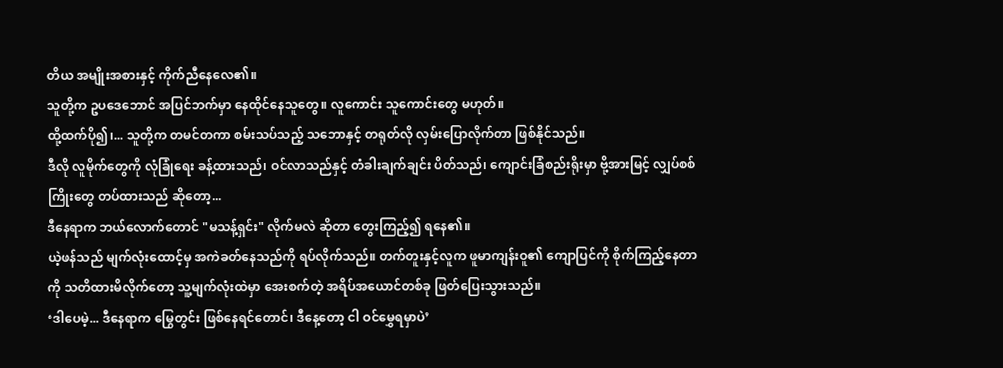တိယ အမျိုးအစားနှင့် ကိုက်ညီနေလေ၏။
သူတို့က ဥပဒေဘောင် အပြင်ဘက်မှာ နေထိုင်နေသူတွေ။ လူကောင်း သူကောင်းတွေ မဟုတ်။
ထို့ထက်ပို၍၊... သူတို့က တမင်တကာ စမ်းသပ်သည့် သဘောနှင့် တရုတ်လို လှမ်းပြောလိုက်တာ ဖြစ်နိုင်သည်။
ဒီလို လူမိုက်တွေကို လုံခြုံရေး ခန့်ထားသည်၊ ဝင်လာသည်နှင့် တံခါးချက်ချင်း ပိတ်သည်၊ ကျောင်းခြံစည်းရိုးမှာ ဗို့အားမြင့် လျှပ်စစ်ကြိုးတွေ တပ်ထားသည် ဆိုတော့...
ဒီနေရာက ဘယ်လောက်တောင် "မသန့်ရှင်း" လိုက်မလဲ ဆိုတာ တွေးကြည့်၍ ရနေ၏။
ယဲ့ဖန်သည် မျက်လုံးထောင့်မှ အကဲခတ်နေသည်ကို ရပ်လိုက်သည်။ တက်တူးနှင့်လူက ဖူမာကျန်းဝူ၏ ကျောပြင်ကို စိုက်ကြည့်နေတာကို သတိထားမိလိုက်တော့ သူ့မျက်လုံးထဲမှာ အေးစက်တဲ့ အရိပ်အယောင်တစ်ခု ဖြတ်ပြေးသွားသည်။
‘ဒါပေမဲ့... ဒီနေရာက မြွေတွင်း ဖြစ်နေရင်တောင်၊ ဒီနေ့တော့ ငါ ဝင်မွှေရမှာပဲ’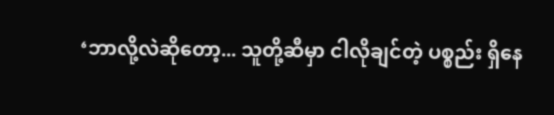‘ဘာလို့လဲဆိုတော့... သူတို့ဆီမှာ ငါလိုချင်တဲ့ ပစ္စည်း ရှိနေ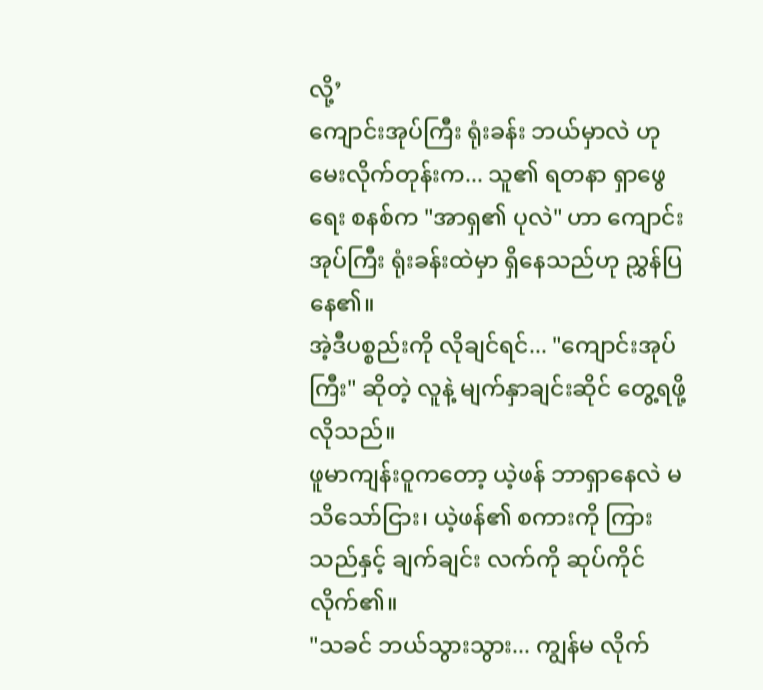လို့’
ကျောင်းအုပ်ကြီး ရုံးခန်း ဘယ်မှာလဲ ဟု မေးလိုက်တုန်းက... သူ၏ ရတနာ ရှာဖွေရေး စနစ်က "အာရှ၏ ပုလဲ" ဟာ ကျောင်းအုပ်ကြီး ရုံးခန်းထဲမှာ ရှိနေသည်ဟု ညွှန်ပြနေ၏။
အဲ့ဒီပစ္စည်းကို လိုချင်ရင်... "ကျောင်းအုပ်ကြီး" ဆိုတဲ့ လူနဲ့ မျက်နှာချင်းဆိုင် တွေ့ရဖို့ လိုသည်။
ဖူမာကျန်းဝူကတော့ ယဲ့ဖန် ဘာရှာနေလဲ မသိသော်ငြား၊ ယဲ့ဖန်၏ စကားကို ကြားသည်နှင့် ချက်ချင်း လက်ကို ဆုပ်ကိုင်လိုက်၏။
"သခင် ဘယ်သွားသွား... ကျွန်မ လိုက်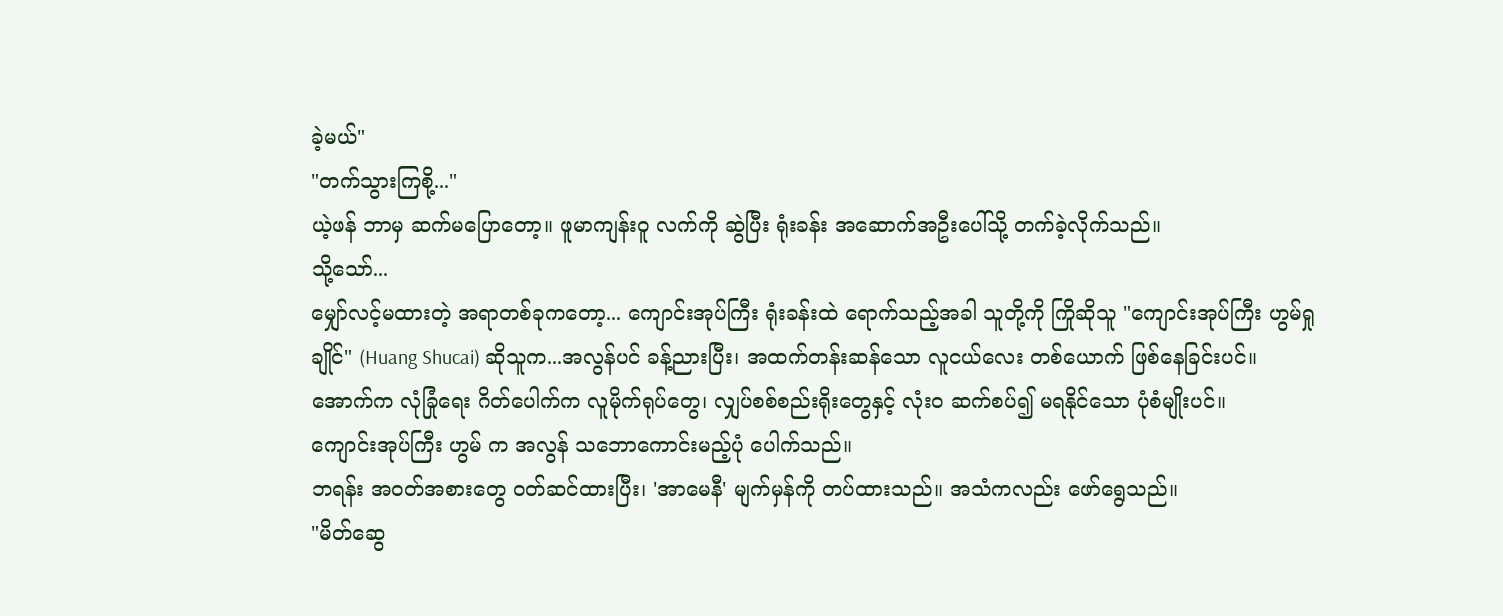ခဲ့မယ်"
"တက်သွားကြစို့..."
ယဲ့ဖန် ဘာမှ ဆက်မပြောတော့။ ဖူမာကျန်းဝူ လက်ကို ဆွဲပြီး ရုံးခန်း အဆောက်အဦးပေါ်သို့ တက်ခဲ့လိုက်သည်။
သို့သော်...
မျှော်လင့်မထားတဲ့ အရာတစ်ခုကတော့... ကျောင်းအုပ်ကြီး ရုံးခန်းထဲ ရောက်သည့်အခါ သူတို့ကို ကြိုဆိုသူ "ကျောင်းအုပ်ကြီး ဟွမ်ရှုချိုင်" (Huang Shucai) ဆိုသူက...အလွန်ပင် ခန့်ညားပြီး၊ အထက်တန်းဆန်သော လူငယ်လေး တစ်ယောက် ဖြစ်နေခြင်းပင်။
အောက်က လုံခြုံရေး ဂိတ်ပေါက်က လူမိုက်ရုပ်တွေ၊ လျှပ်စစ်စည်းရိုးတွေနှင့် လုံးဝ ဆက်စပ်၍ မရနိုင်သော ပုံစံမျိုးပင်။
ကျောင်းအုပ်ကြီး ဟွမ် က အလွန် သဘောကောင်းမည့်ပုံ ပေါက်သည်။
ဘရန်း အဝတ်အစားတွေ ဝတ်ဆင်ထားပြီး၊ 'အာမေနီ' မျက်မှန်ကို တပ်ထားသည်။ အသံကလည်း ဖော်ရွေသည်။
"မိတ်ဆွေ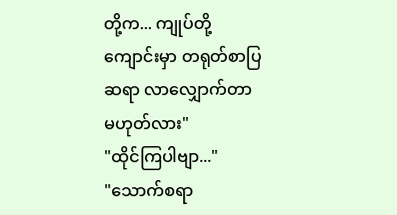တို့က... ကျုပ်တို့ကျောင်းမှာ တရုတ်စာပြ ဆရာ လာလျှောက်တာ မဟုတ်လား"
"ထိုင်ကြပါဗျာ..."
"သောက်စရာ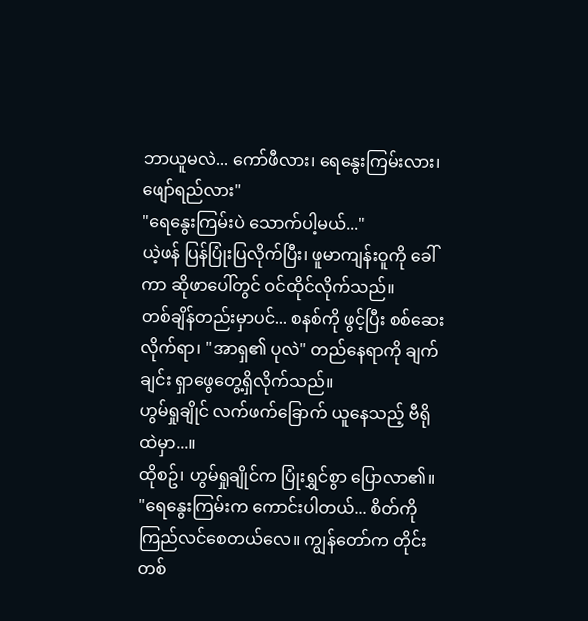ဘာယူမလဲ... ကော်ဖီလား၊ ရေနွေးကြမ်းလား၊ ဖျော်ရည်လား"
"ရေနွေးကြမ်းပဲ သောက်ပါ့မယ်..."
ယဲ့ဖန် ပြန်ပြုံးပြလိုက်ပြီး၊ ဖူမာကျန်းဝူကို ခေါ်ကာ ဆိုဖာပေါ်တွင် ဝင်ထိုင်လိုက်သည်။
တစ်ချိန်တည်းမှာပင်... စနစ်ကို ဖွင့်ပြီး စစ်ဆေးလိုက်ရာ၊ "အာရှ၏ ပုလဲ" တည်နေရာကို ချက်ချင်း ရှာဖွေတွေ့ရှိလိုက်သည်။
ဟွမ်ရှုချိုင် လက်ဖက်ခြောက် ယူနေသည့် ဗီရိုထဲမှာ...။
ထိုစဥ်၊ ဟွမ်ရှုချိုင်က ပြုံးရွှင်စွာ ပြောလာ၏။
"ရေနွေးကြမ်းက ကောင်းပါတယ်... စိတ်ကို ကြည်လင်စေတယ်လေ။ ကျွန်တော်က တိုင်းတစ်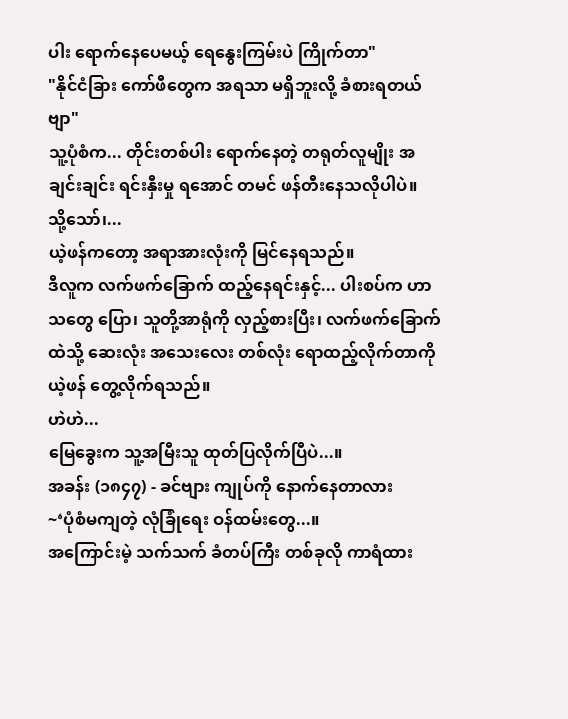ပါး ရောက်နေပေမယ့် ရေနွေးကြမ်းပဲ ကြိုက်တာ"
"နိုင်ငံခြား ကော်ဖီတွေက အရသာ မရှိဘူးလို့ ခံစားရတယ်ဗျာ"
သူ့ပုံစံက... တိုင်းတစ်ပါး ရောက်နေတဲ့ တရုတ်လူမျိုး အချင်းချင်း ရင်းနှီးမှု ရအောင် တမင် ဖန်တီးနေသလိုပါပဲ။
သို့သော်၊...
ယဲ့ဖန်ကတော့ အရာအားလုံးကို မြင်နေရသည်။
ဒီလူက လက်ဖက်ခြောက် ထည့်နေရင်းနှင့်... ပါးစပ်က ဟာသတွေ ပြော၊ သူတို့အာရုံကို လှည့်စားပြီး၊ လက်ဖက်ခြောက်ထဲသို့ ဆေးလုံး အသေးလေး တစ်လုံး ရောထည့်လိုက်တာကို ယဲ့ဖန် တွေ့လိုက်ရသည်။
ဟဲဟဲ...
မြေခွေးက သူ့အမြီးသူ ထုတ်ပြလိုက်ပြီပဲ...။
အခန်း (၁၈၄၇) - ခင်ဗျား ကျုပ်ကို နောက်နေတာလား
~‘ပုံစံမကျတဲ့ လုံခြုံရေး ဝန်ထမ်းတွေ...။
အကြောင်းမဲ့ သက်သက် ခံတပ်ကြီး တစ်ခုလို ကာရံထား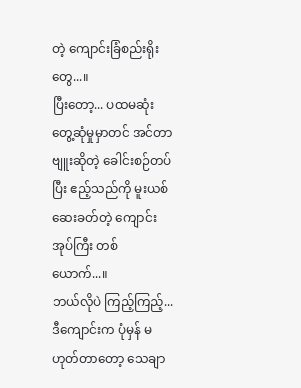တဲ့ ကျောင်းခြံစည်းရိုးတွေ...။
ပြီးတော့... ပထမဆုံး တွေ့ဆုံမှုမှာတင် အင်တာဗျူးဆိုတဲ့ ခေါင်းစဉ်တပ်ပြီး ဧည့်သည်ကို မူးယစ်ဆေးခတ်တဲ့ ကျောင်းအုပ်ကြီး တစ်ယောက်...။
ဘယ်လိုပဲ ကြည့်ကြည့်... ဒီကျောင်းက ပုံမှန် မဟုတ်တာတော့ သေချာ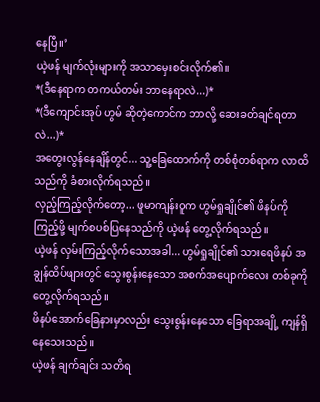နေပြီ။’
ယဲ့ဖန် မျက်လုံးများကို အသာမှေးစင်းလိုက်၏။
*(ဒီနေရာက တကယ်တမ်း ဘာနေရာလဲ...)*
*(ဒီကျောင်းအုပ် ဟွမ် ဆိုတဲ့ကောင်က ဘာလို့ ဆေးခတ်ချင်ရတာလဲ...)*
အတွေးလွန်နေချိန်တွင်... သူ့ခြေထောက်ကို တစ်စုံတစ်ရာက လာထိသည်ကို ခံစားလိုက်ရသည်။
လှည့်ကြည့်လိုက်တော့... ဖူမာကျန်းဝူက ဟွမ်ရှုချိုင်၏ ဖိနပ်ကို ကြည့်ဖို့ မျက်စပစ်ပြနေသည်ကို ယဲ့ဖန် တွေ့လိုက်ရသည်။
ယဲ့ဖန် လှမ်းကြည့်လိုက်သောအခါ... ဟွမ်ရှုချိုင်၏ သားရေဖိနပ် အချွန်ထိပ်ဖျားတွင် သွေးစွန်းနေသော အစက်အပျောက်လေး တစ်ခုကို တွေ့လိုက်ရသည်။
ဖိနပ်အောက်ခြေနားမှာလည်း သွေးစွန်းနေသော ခြေရာအချို့ ကျန်ရှိနေသေးသည်။
ယဲ့ဖန် ချက်ချင်း သတိရ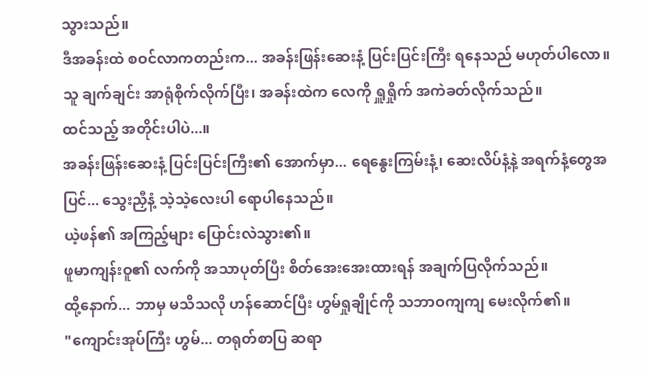သွားသည်။
ဒီအခန်းထဲ စဝင်လာကတည်းက... အခန်းဖြန်းဆေးနံ့ ပြင်းပြင်းကြီး ရနေသည် မဟုတ်ပါလော။
သူ ချက်ချင်း အာရုံစိုက်လိုက်ပြီး၊ အခန်းထဲက လေကို ရှူရှိုက် အကဲခတ်လိုက်သည်။
ထင်သည့် အတိုင်းပါပဲ...။
အခန်းဖြန်းဆေးနံ့ ပြင်းပြင်းကြီး၏ အောက်မှာ... ရေနွေးကြမ်းနံ့၊ ဆေးလိပ်နံ့နဲ့ အရက်နံ့တွေအပြင်... သွေးညှီနံ့ သဲ့သဲ့လေးပါ ရောပါနေသည်။
ယဲ့ဖန်၏ အကြည့်များ ပြောင်းလဲသွား၏။
ဖူမာကျန်းဝူ၏ လက်ကို အသာပုတ်ပြီး စိတ်အေးအေးထားရန် အချက်ပြလိုက်သည်။
ထို့နောက်... ဘာမှ မသိသလို ဟန်ဆောင်ပြီး ဟွမ်ရှုချိုင်ကို သဘာဝကျကျ မေးလိုက်၏။
"ကျောင်းအုပ်ကြီး ဟွမ်... တရုတ်စာပြ ဆရာ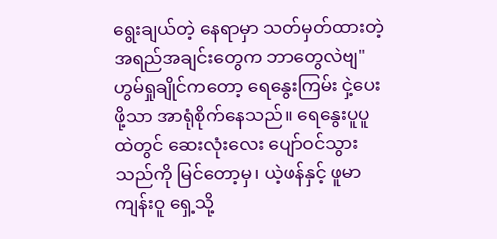ရွေးချယ်တဲ့ နေရာမှာ သတ်မှတ်ထားတဲ့ အရည်အချင်းတွေက ဘာတွေလဲဗျ"
ဟွမ်ရှုချိုင်ကတော့ ရေနွေးကြမ်း ငှဲ့ပေးဖို့သာ အာရုံစိုက်နေသည်။ ရေနွေးပူပူထဲတွင် ဆေးလုံးလေး ပျော်ဝင်သွားသည်ကို မြင်တော့မှ၊ ယဲ့ဖန်နှင့် ဖူမာကျန်းဝူ ရှေ့သို့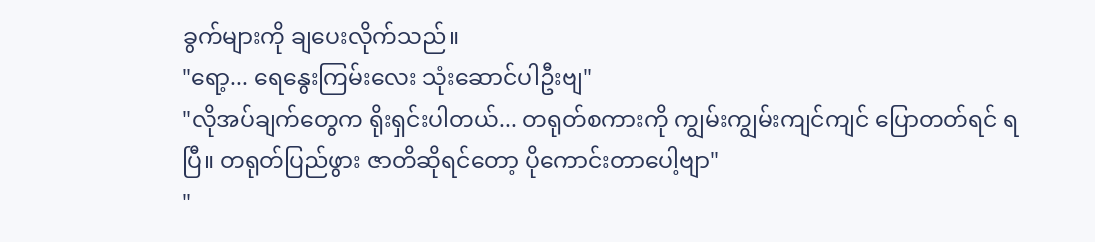ခွက်များကို ချပေးလိုက်သည်။
"ရော့... ရေနွေးကြမ်းလေး သုံးဆောင်ပါဦးဗျ"
"လိုအပ်ချက်တွေက ရိုးရှင်းပါတယ်... တရုတ်စကားကို ကျွမ်းကျွမ်းကျင်ကျင် ပြောတတ်ရင် ရပြီ။ တရုတ်ပြည်ဖွား ဇာတိဆိုရင်တော့ ပိုကောင်းတာပေါ့ဗျာ"
"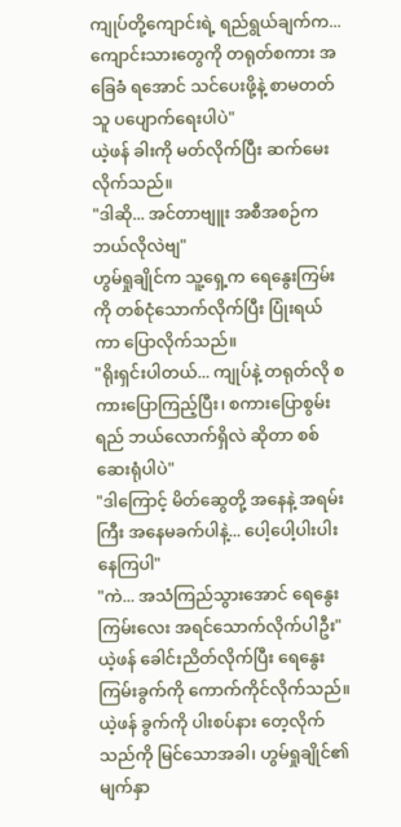ကျုပ်တို့ကျောင်းရဲ့ ရည်ရွယ်ချက်က... ကျောင်းသားတွေကို တရုတ်စကား အခြေခံ ရအောင် သင်ပေးဖို့နဲ့ စာမတတ်သူ ပပျောက်ရေးပါပဲ"
ယဲ့ဖန် ခါးကို မတ်လိုက်ပြီး ဆက်မေးလိုက်သည်။
"ဒါဆို... အင်တာဗျူး အစီအစဉ်က ဘယ်လိုလဲဗျ"
ဟွမ်ရှုချိုင်က သူ့ရှေ့က ရေနွေးကြမ်းကို တစ်ငုံသောက်လိုက်ပြီး ပြုံးရယ်ကာ ပြောလိုက်သည်။
"ရိုးရှင်းပါတယ်... ကျုပ်နဲ့ တရုတ်လို စကားပြောကြည့်ပြီး၊ စကားပြောစွမ်းရည် ဘယ်လောက်ရှိလဲ ဆိုတာ စစ်ဆေးရုံပါပဲ"
"ဒါကြောင့် မိတ်ဆွေတို့ အနေနဲ့ အရမ်းကြီး အနေမခက်ပါနဲ့... ပေါ့ပေါ့ပါးပါး နေကြပါ"
"ကဲ... အသံကြည်သွားအောင် ရေနွေးကြမ်းလေး အရင်သောက်လိုက်ပါဦး"
ယဲ့ဖန် ခေါင်းညိတ်လိုက်ပြီး ရေနွေးကြမ်းခွက်ကို ကောက်ကိုင်လိုက်သည်။
ယဲ့ဖန် ခွက်ကို ပါးစပ်နား တေ့လိုက်သည်ကို မြင်သောအခါ၊ ဟွမ်ရှုချိုင်၏ မျက်နှာ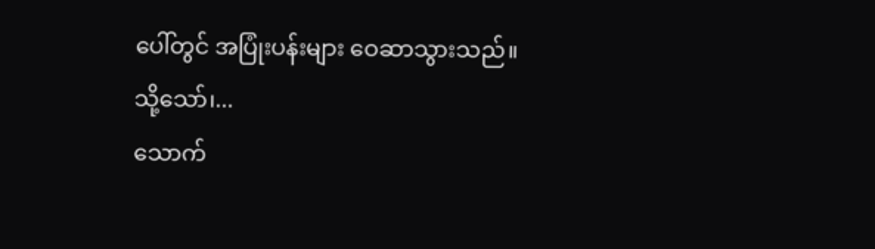ပေါ်တွင် အပြုံးပန်းများ ဝေဆာသွားသည်။
သို့သော်၊...
သောက်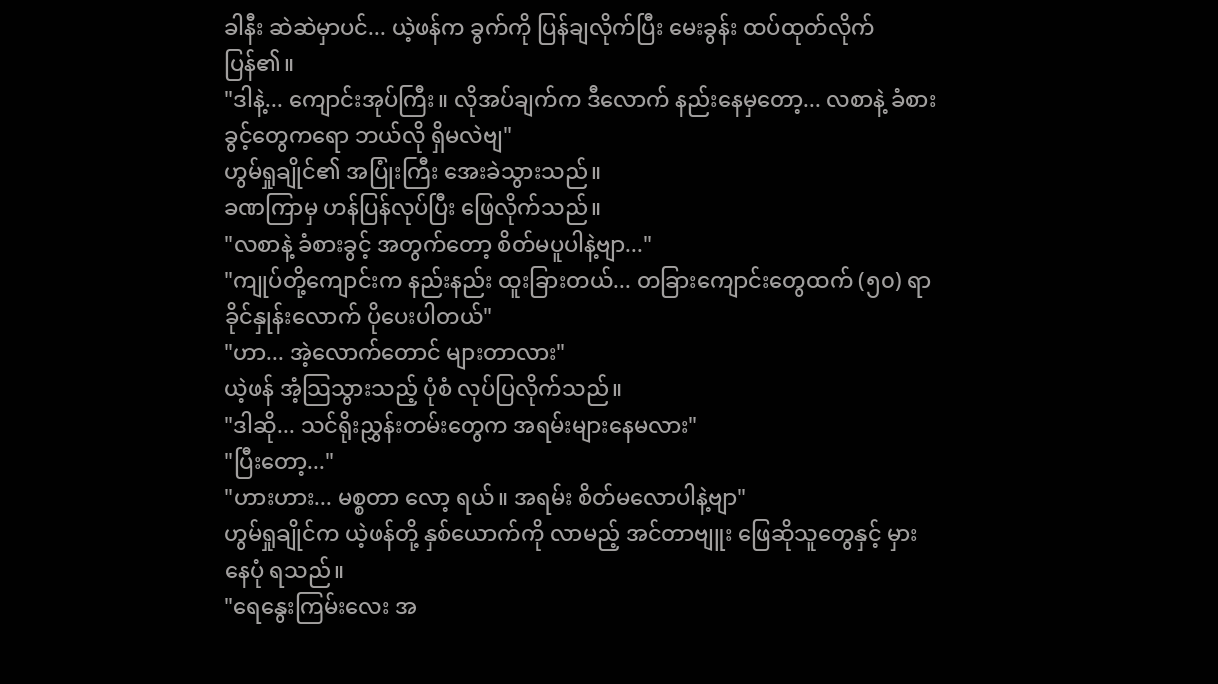ခါနီး ဆဲဆဲမှာပင်... ယဲ့ဖန်က ခွက်ကို ပြန်ချလိုက်ပြီး မေးခွန်း ထပ်ထုတ်လိုက်ပြန်၏။
"ဒါနဲ့... ကျောင်းအုပ်ကြီး။ လိုအပ်ချက်က ဒီလောက် နည်းနေမှတော့... လစာနဲ့ ခံစားခွင့်တွေကရော ဘယ်လို ရှိမလဲဗျ"
ဟွမ်ရှုချိုင်၏ အပြုံးကြီး အေးခဲသွားသည်။
ခဏကြာမှ ဟန်ပြန်လုပ်ပြီး ဖြေလိုက်သည်။
"လစာနဲ့ ခံစားခွင့် အတွက်တော့ စိတ်မပူပါနဲ့ဗျာ..."
"ကျုပ်တို့ကျောင်းက နည်းနည်း ထူးခြားတယ်... တခြားကျောင်းတွေထက် (၅၀) ရာခိုင်နှုန်းလောက် ပိုပေးပါတယ်"
"ဟာ... အဲ့လောက်တောင် များတာလား"
ယဲ့ဖန် အံ့သြသွားသည့် ပုံစံ လုပ်ပြလိုက်သည်။
"ဒါဆို... သင်ရိုးညွှန်းတမ်းတွေက အရမ်းများနေမလား"
"ပြီးတော့..."
"ဟားဟား... မစ္စတာ လော့ ရယ်။ အရမ်း စိတ်မလောပါနဲ့ဗျာ"
ဟွမ်ရှုချိုင်က ယဲ့ဖန်တို့ နှစ်ယောက်ကို လာမည့် အင်တာဗျူး ဖြေဆိုသူတွေနှင့် မှားနေပုံ ရသည်။
"ရေနွေးကြမ်းလေး အ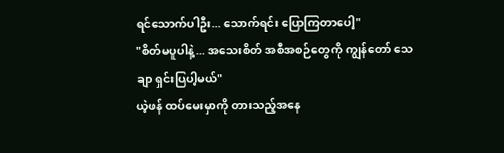ရင်သောက်ပါဦး... သောက်ရင်း ပြောကြတာပေါ့"
"စိတ်မပူပါနဲ့... အသေးစိတ် အစီအစဉ်တွေကို ကျွန်တော် သေချာ ရှင်းပြပါ့မယ်"
ယဲ့ဖန် ထပ်မေးမှာကို တားသည့်အနေ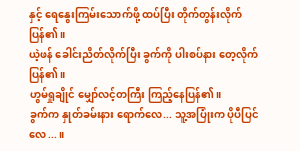နှင့် ရေနွေးကြမ်းသောက်ဖို့ ထပ်ပြီး တိုက်တွန်းလိုက်ပြန်၏။
ယဲ့ဖန် ခေါင်းညိတ်လိုက်ပြီး ခွက်ကို ပါးစပ်နား တေ့လိုက်ပြန်၏။
ဟွမ်ရှုချိုင် မျှော်လင့်တကြီး ကြည့်နေပြန်၏။
ခွက်က နှုတ်ခမ်းနား ရောက်လေ... သူ့အပြုံးက ပိုပီပြင်လေ...။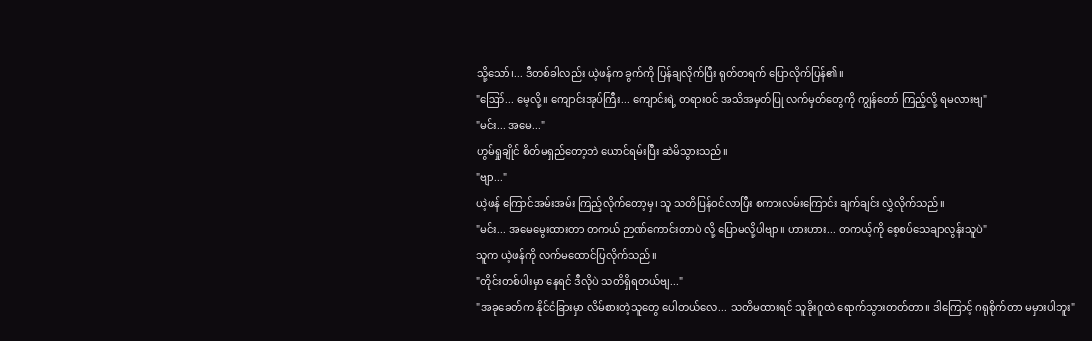သို့သော်၊... ဒီတစ်ခါလည်း ယဲ့ဖန်က ခွက်ကို ပြန်ချလိုက်ပြီး ရုတ်တရက် ပြောလိုက်ပြန်၏။
"ဪ... မေ့လို့။ ကျောင်းအုပ်ကြီး... ကျောင်းရဲ့ တရားဝင် အသိအမှတ်ပြု လက်မှတ်တွေကို ကျွန်တော် ကြည့်လို့ ရမလားဗျ"
"မင်း... အမေ..."
ဟွမ်ရှုချိုင် စိတ်မရှည်တော့ဘဲ ယောင်ရမ်းပြီး ဆဲမိသွားသည်။
"ဗျာ..."
ယဲ့ဖန် ကြောင်အမ်းအမ်း ကြည့်လိုက်တော့မှ၊ သူ သတိပြန်ဝင်လာပြီး စကားလမ်းကြောင်း ချက်ချင်း လွှဲလိုက်သည်။
"မင်း... အမေမွေးထားတာ တကယ် ဉာဏ်ကောင်းတာပဲ လို့ ပြောမလို့ပါဗျာ။ ဟားဟား... တကယ့်ကို စေ့စပ်သေချာလွန်းသူပဲ"
သူက ယဲ့ဖန်ကို လက်မထောင်ပြလိုက်သည်။
"တိုင်းတစ်ပါးမှာ နေရင် ဒီလိုပဲ သတိရှိရတယ်ဗျ..."
"အခုခေတ်က နိုင်ငံခြားမှာ လိမ်စားတဲ့သူတွေ ပေါတယ်လေ... သတိမထားရင် သူခိုးဂူထဲ ရောက်သွားတတ်တာ။ ဒါကြောင့် ဂရုစိုက်တာ မမှားပါဘူး"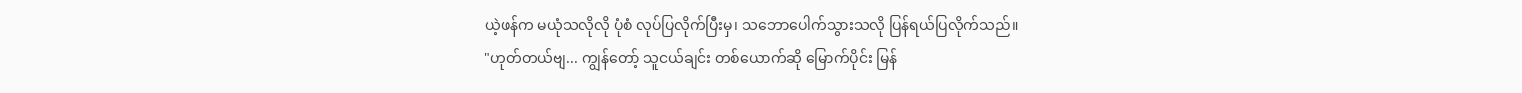ယဲ့ဖန်က မယုံသလိုလို ပုံစံ လုပ်ပြလိုက်ပြီးမှ၊ သဘောပေါက်သွားသလို ပြန်ရယ်ပြလိုက်သည်။
"ဟုတ်တယ်ဗျ... ကျွန်တော့် သူငယ်ချင်း တစ်ယောက်ဆို မြောက်ပိုင်း မြန်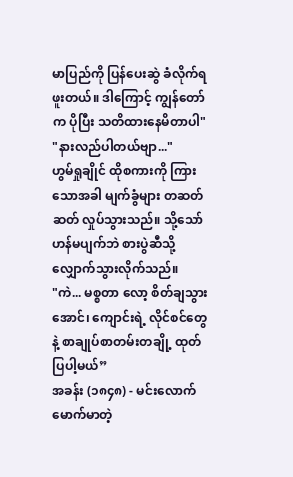မာပြည်ကို ပြန်ပေးဆွဲ ခံလိုက်ရဖူးတယ်။ ဒါကြောင့် ကျွန်တော်က ပိုပြီး သတိထားနေမိတာပါ"
"နားလည်ပါတယ်ဗျာ..."
ဟွမ်ရှုချိုင် ထိုစကားကို ကြားသောအခါ မျက်ခွံများ တဆတ်ဆတ် လှုပ်သွားသည်။ သို့သော် ဟန်မပျက်ဘဲ စားပွဲဆီသို့ လျှောက်သွားလိုက်သည်။
"ကဲ... မစ္စတာ လော့ စိတ်ချသွားအောင်၊ ကျောင်းရဲ့ လိုင်စင်တွေနဲ့ စာချုပ်စာတမ်းတချို့ ထုတ်ပြပါ့မယ်”
အခန်း (၁၈၄၈) - မင်းလောက် မောက်မာတဲ့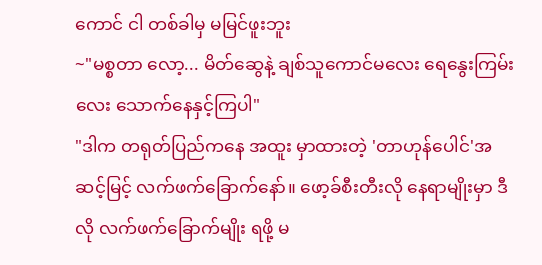ကောင် ငါ တစ်ခါမှ မမြင်ဖူးဘူး
~"မစ္စတာ လော့... မိတ်ဆွေနဲ့ ချစ်သူကောင်မလေး ရေနွေးကြမ်းလေး သောက်နေနှင့်ကြပါ"
"ဒါက တရုတ်ပြည်ကနေ အထူး မှာထားတဲ့ 'တာဟုန်ပေါင်'အဆင့်မြင့် လက်ဖက်ခြောက်နော်။ ဖော့ခ်စီးတီးလို နေရာမျိုးမှာ ဒီလို လက်ဖက်ခြောက်မျိုး ရဖို့ မ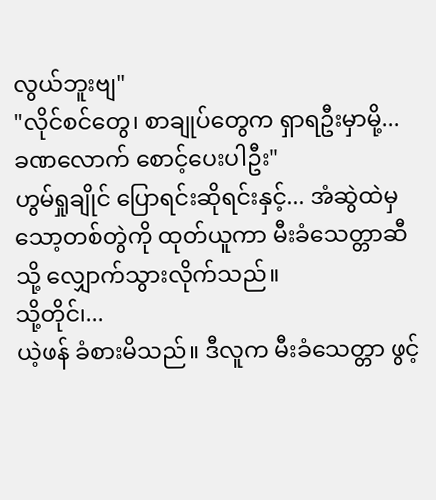လွယ်ဘူးဗျ"
"လိုင်စင်တွေ၊ စာချုပ်တွေက ရှာရဦးမှာမို့... ခဏလောက် စောင့်ပေးပါဦး"
ဟွမ်ရှုချိုင် ပြောရင်းဆိုရင်းနှင့်... အံဆွဲထဲမှ သော့တစ်တွဲကို ထုတ်ယူကာ မီးခံသေတ္တာဆီသို့ လျှောက်သွားလိုက်သည်။
သို့တိုင်၊...
ယဲ့ဖန် ခံစားမိသည်။ ဒီလူက မီးခံသေတ္တာ ဖွင့်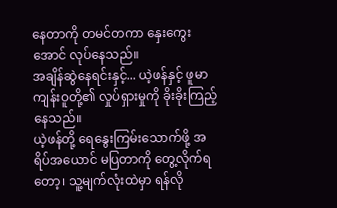နေတာကို တမင်တကာ နှေးကွေးအောင် လုပ်နေသည်။
အချိန်ဆွဲနေရင်းနှင့်... ယဲ့ဖန်နှင့် ဖူမာကျန်းဝူတို့၏ လှုပ်ရှားမှုကို ခိုးခိုးကြည့်နေသည်။
ယဲ့ဖန်တို့ ရေနွေးကြမ်းသောက်ဖို့ အရိပ်အယောင် မပြတာကို တွေ့လိုက်ရတော့၊ သူ့မျက်လုံးထဲမှာ ရန်လို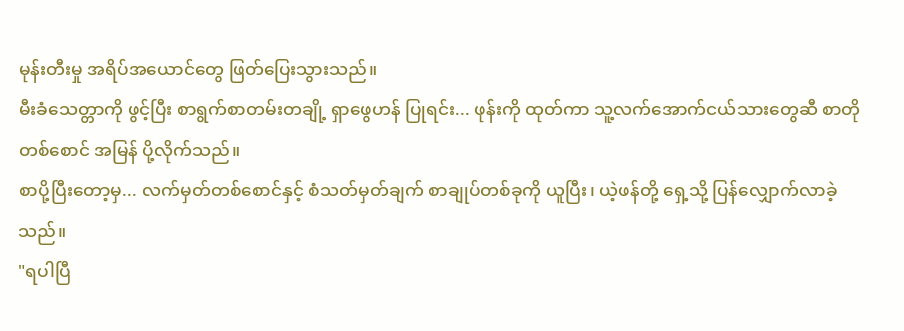မုန်းတီးမှု အရိပ်အယောင်တွေ ဖြတ်ပြေးသွားသည်။
မီးခံသေတ္တာကို ဖွင့်ပြီး စာရွက်စာတမ်းတချို့ ရှာဖွေဟန် ပြုရင်း... ဖုန်းကို ထုတ်ကာ သူ့လက်အောက်ငယ်သားတွေဆီ စာတိုတစ်စောင် အမြန် ပို့လိုက်သည်။
စာပို့ပြီးတော့မှ... လက်မှတ်တစ်စောင်နှင့် စံသတ်မှတ်ချက် စာချုပ်တစ်ခုကို ယူပြီး၊ ယဲ့ဖန်တို့ ရှေ့သို့ ပြန်လျှောက်လာခဲ့သည်။
"ရပါပြီ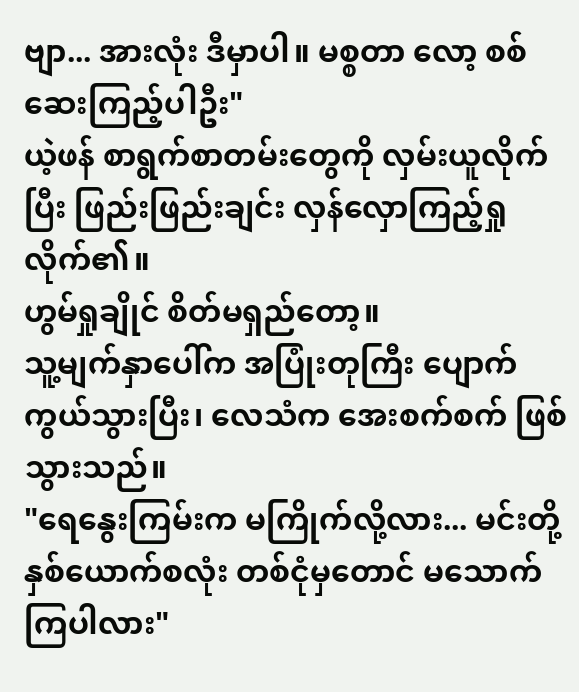ဗျာ... အားလုံး ဒီမှာပါ။ မစ္စတာ လော့ စစ်ဆေးကြည့်ပါဦး"
ယဲ့ဖန် စာရွက်စာတမ်းတွေကို လှမ်းယူလိုက်ပြီး ဖြည်းဖြည်းချင်း လှန်လှောကြည့်ရှုလိုက်၏။
ဟွမ်ရှုချိုင် စိတ်မရှည်တော့။
သူ့မျက်နှာပေါ်က အပြုံးတုကြီး ပျောက်ကွယ်သွားပြီး၊ လေသံက အေးစက်စက် ဖြစ်သွားသည်။
"ရေနွေးကြမ်းက မကြိုက်လို့လား... မင်းတို့ နှစ်ယောက်စလုံး တစ်ငုံမှတောင် မသောက်ကြပါလား"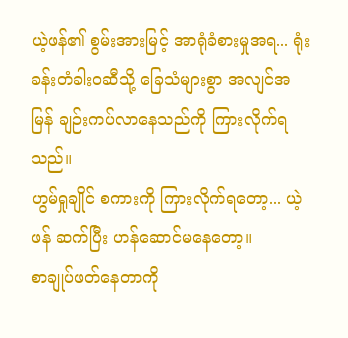ယဲ့ဖန်၏ စွမ်းအားမြင့် အာရုံခံစားမှုအရ... ရုံးခန်းတံခါးဝဆီသို့ ခြေသံများစွာ အလျင်အမြန် ချဉ်းကပ်လာနေသည်ကို ကြားလိုက်ရသည်။
ဟွမ်ရှုချိုင် စကားကို ကြားလိုက်ရတော့... ယဲ့ဖန် ဆက်ပြီး ဟန်ဆောင်မနေတော့။
စာချုပ်ဖတ်နေတာကို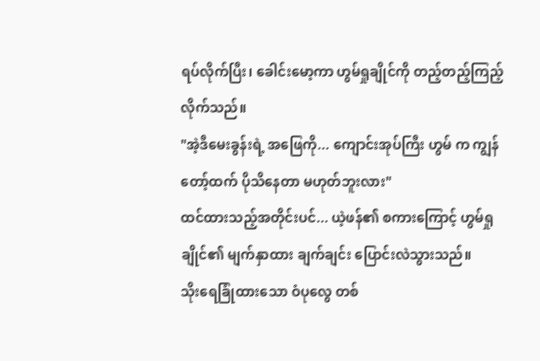ရပ်လိုက်ပြီး၊ ခေါင်းမော့ကာ ဟွမ်ရှုချိုင်ကို တည့်တည့်ကြည့်လိုက်သည်။
"အဲ့ဒီမေးခွန်းရဲ့ အဖြေကို... ကျောင်းအုပ်ကြီး ဟွမ် က ကျွန်တော့်ထက် ပိုသိနေတာ မဟုတ်ဘူးလား"
ထင်ထားသည့်အတိုင်းပင်... ယဲ့ဖန်၏ စကားကြောင့် ဟွမ်ရှုချိုင်၏ မျက်နှာထား ချက်ချင်း ပြောင်းလဲသွားသည်။
သိုးရေခြုံထားသော ဝံပုလွေ တစ်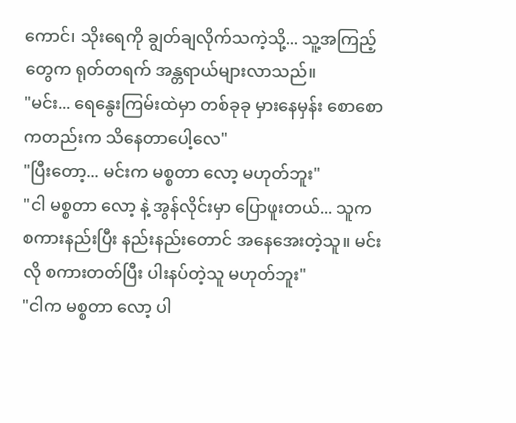ကောင်၊ သိုးရေကို ချွတ်ချလိုက်သကဲ့သို့... သူ့အကြည့်တွေက ရုတ်တရက် အန္တရာယ်များလာသည်။
"မင်း... ရေနွေးကြမ်းထဲမှာ တစ်ခုခု မှားနေမှန်း စောစောကတည်းက သိနေတာပေါ့လေ"
"ပြီးတော့... မင်းက မစ္စတာ လော့ မဟုတ်ဘူး"
"ငါ မစ္စတာ လော့ နဲ့ အွန်လိုင်းမှာ ပြောဖူးတယ်... သူက စကားနည်းပြီး နည်းနည်းတောင် အနေအေးတဲ့သူ။ မင်းလို စကားတတ်ပြီး ပါးနပ်တဲ့သူ မဟုတ်ဘူး"
"ငါက မစ္စတာ လော့ ပါ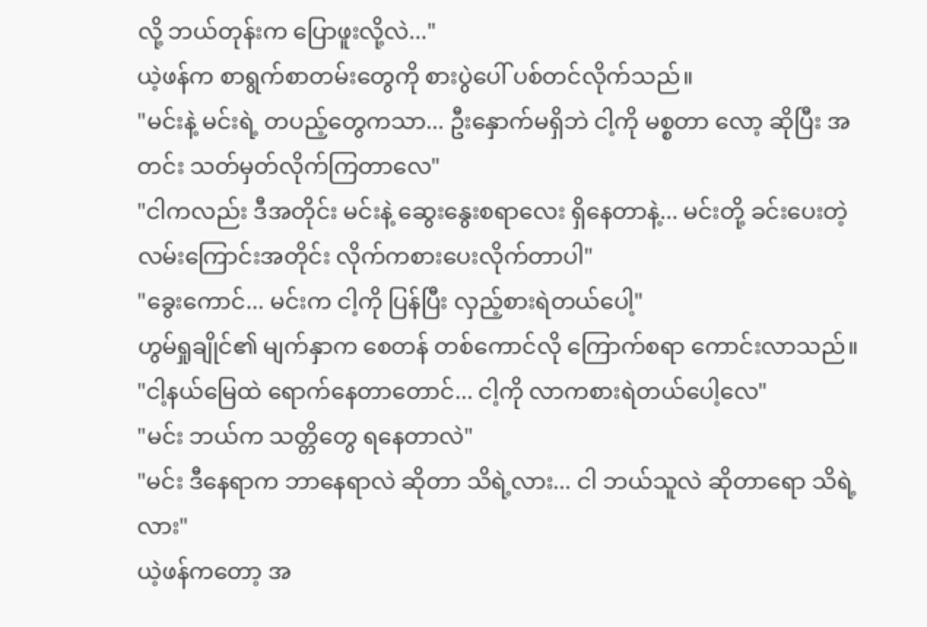လို့ ဘယ်တုန်းက ပြောဖူးလို့လဲ..."
ယဲ့ဖန်က စာရွက်စာတမ်းတွေကို စားပွဲပေါ် ပစ်တင်လိုက်သည်။
"မင်းနဲ့ မင်းရဲ့ တပည့်တွေကသာ... ဦးနှောက်မရှိဘဲ ငါ့ကို မစ္စတာ လော့ ဆိုပြီး အတင်း သတ်မှတ်လိုက်ကြတာလေ"
"ငါကလည်း ဒီအတိုင်း မင်းနဲ့ ဆွေးနွေးစရာလေး ရှိနေတာနဲ့... မင်းတို့ ခင်းပေးတဲ့ လမ်းကြောင်းအတိုင်း လိုက်ကစားပေးလိုက်တာပါ"
"ခွေးကောင်... မင်းက ငါ့ကို ပြန်ပြီး လှည့်စားရဲတယ်ပေါ့"
ဟွမ်ရှုချိုင်၏ မျက်နှာက စေတန် တစ်ကောင်လို ကြောက်စရာ ကောင်းလာသည်။
"ငါ့နယ်မြေထဲ ရောက်နေတာတောင်... ငါ့ကို လာကစားရဲတယ်ပေါ့လေ"
"မင်း ဘယ်က သတ္တိတွေ ရနေတာလဲ"
"မင်း ဒီနေရာက ဘာနေရာလဲ ဆိုတာ သိရဲ့လား... ငါ ဘယ်သူလဲ ဆိုတာရော သိရဲ့လား"
ယဲ့ဖန်ကတော့ အ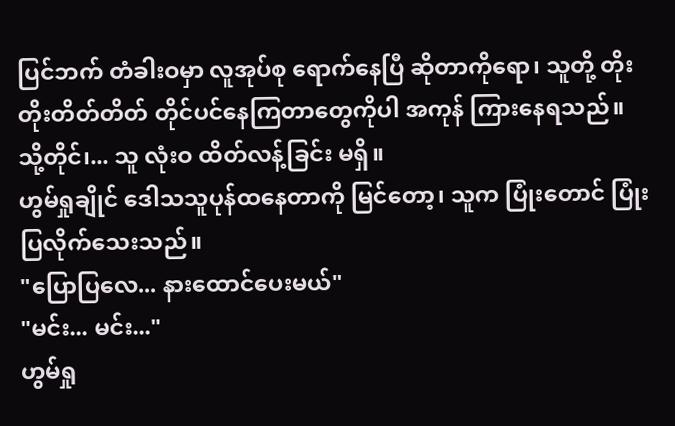ပြင်ဘက် တံခါးဝမှာ လူအုပ်စု ရောက်နေပြီ ဆိုတာကိုရော၊ သူတို့ တိုးတိုးတိတ်တိတ် တိုင်ပင်နေကြတာတွေကိုပါ အကုန် ကြားနေရသည်။
သို့တိုင်၊... သူ လုံးဝ ထိတ်လန့်ခြင်း မရှိ။
ဟွမ်ရှုချိုင် ဒေါသသူပုန်ထနေတာကို မြင်တော့၊ သူက ပြုံးတောင် ပြုံးပြလိုက်သေးသည်။
"ပြောပြလေ... နားထောင်ပေးမယ်"
"မင်း... မင်း..."
ဟွမ်ရှု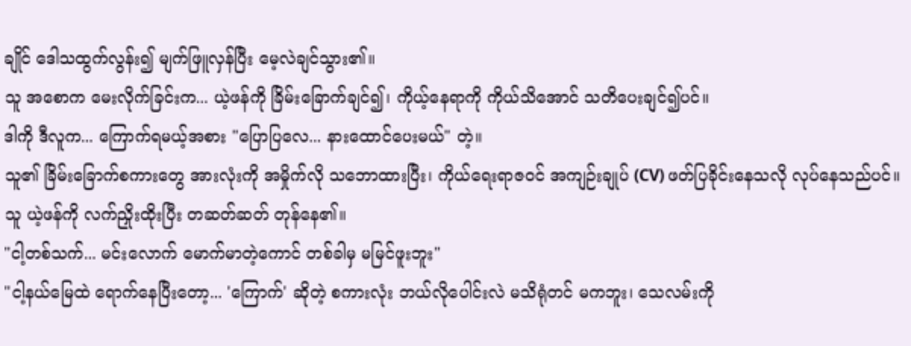ချိုင် ဒေါသထွက်လွန်း၍ မျက်ဖြူလှန်ပြီး မေ့လဲချင်သွား၏။
သူ အစောက မေးလိုက်ခြင်းက... ယဲ့ဖန်ကို ခြိမ်းခြောက်ချင်၍၊ ကိုယ့်နေရာကို ကိုယ်သိအောင် သတိပေးချင်၍ပင်။
ဒါကို ဒီလူက... ကြောက်ရမယ့်အစား "ပြောပြလေ... နားထောင်ပေးမယ်" တဲ့။
သူ၏ ခြိမ်းခြောက်စကားတွေ အားလုံးကို အမှိုက်လို သဘောထားပြီး၊ ကိုယ်ရေးရာဇဝင် အကျဉ်းချုပ် (CV) ဖတ်ပြခိုင်းနေသလို လုပ်နေသည်ပင်။
သူ ယဲ့ဖန်ကို လက်ညှိုးထိုးပြီး တဆတ်ဆတ် တုန်နေ၏။
"ငါ့တစ်သက်... မင်းလောက် မောက်မာတဲ့ကောင် တစ်ခါမှ မမြင်ဖူးဘူး"
"ငါ့နယ်မြေထဲ ရောက်နေပြီးတော့... 'ကြောက်' ဆိုတဲ့ စကားလုံး ဘယ်လိုပေါင်းလဲ မသိရုံတင် မကဘူး၊ သေလမ်းကို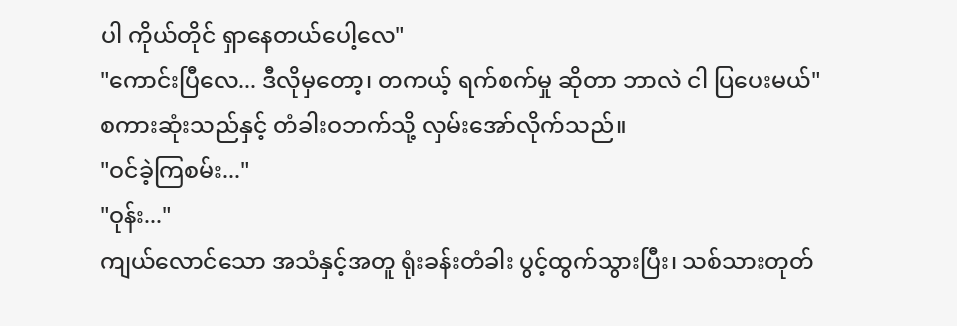ပါ ကိုယ်တိုင် ရှာနေတယ်ပေါ့လေ"
"ကောင်းပြီလေ... ဒီလိုမှတော့၊ တကယ့် ရက်စက်မှု ဆိုတာ ဘာလဲ ငါ ပြပေးမယ်"
စကားဆုံးသည်နှင့် တံခါးဝဘက်သို့ လှမ်းအော်လိုက်သည်။
"ဝင်ခဲ့ကြစမ်း..."
"ဝုန်း..."
ကျယ်လောင်သော အသံနှင့်အတူ ရုံးခန်းတံခါး ပွင့်ထွက်သွားပြီး၊ သစ်သားတုတ်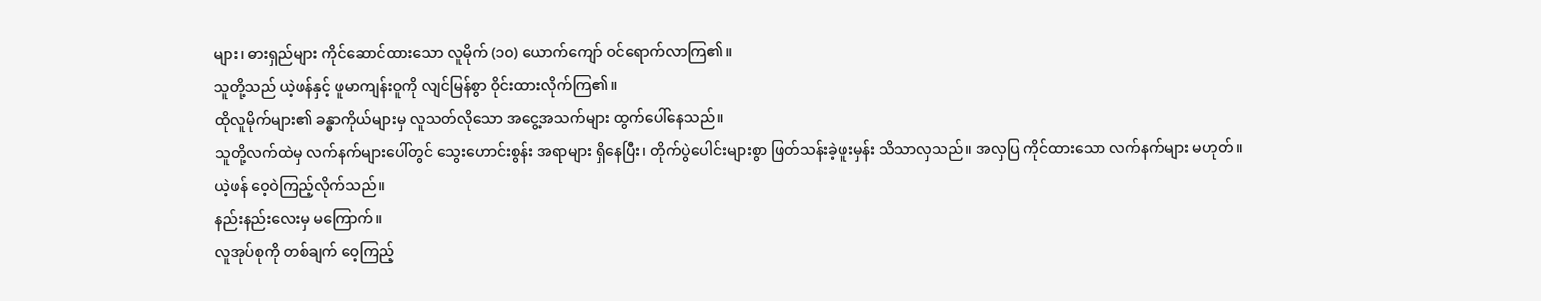များ၊ ဓားရှည်များ ကိုင်ဆောင်ထားသော လူမိုက် (၁၀) ယောက်ကျော် ဝင်ရောက်လာကြ၏။
သူတို့သည် ယဲ့ဖန်နှင့် ဖူမာကျန်းဝူကို လျင်မြန်စွာ ဝိုင်းထားလိုက်ကြ၏။
ထိုလူမိုက်များ၏ ခန္ဓာကိုယ်များမှ လူသတ်လိုသော အငွေ့အသက်များ ထွက်ပေါ်နေသည်။
သူတို့လက်ထဲမှ လက်နက်များပေါ်တွင် သွေးဟောင်းစွန်း အရာများ ရှိနေပြီး၊ တိုက်ပွဲပေါင်းများစွာ ဖြတ်သန်းခဲ့ဖူးမှန်း သိသာလှသည်။ အလှပြ ကိုင်ထားသော လက်နက်များ မဟုတ်။
ယဲ့ဖန် ဝေ့ဝဲကြည့်လိုက်သည်။
နည်းနည်းလေးမှ မကြောက်။
လူအုပ်စုကို တစ်ချက် ဝေ့ကြည့်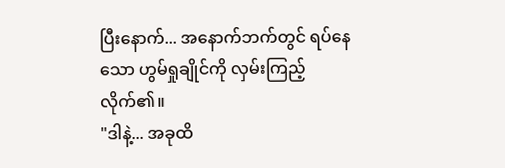ပြီးနောက်... အနောက်ဘက်တွင် ရပ်နေသော ဟွမ်ရှုချိုင်ကို လှမ်းကြည့်လိုက်၏။
"ဒါနဲ့... အခုထိ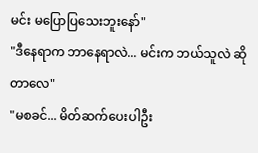မင်း မပြောပြသေးဘူးနော်"
"ဒီနေရာက ဘာနေရာလဲ... မင်းက ဘယ်သူလဲ ဆိုတာလေ"
"မစခင်... မိတ်ဆက်ပေးပါဦး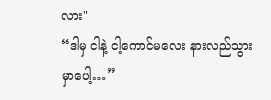လား"
“ဒါမှ ငါနဲ့ ငါ့ကောင်မလေး နားလည်သွားမှာပေါ့…”